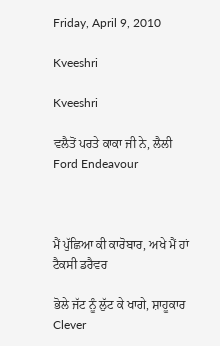Friday, April 9, 2010

Kveeshri

Kveeshri

ਵਲੈਤੋਂ ਪਰਤੇ ਕਾਕਾ ਜੀ ਨੇ, ਲੈਲੀ Ford Endeavour



ਮੈਂ ਪੁੱਛਿਆ ਕੀ ਕਾਰੋਬਾਰ, ਅਖੇ ਮੈਂ ਹਾਂ ਟੈਕਸੀ ਡਰੈਵਰ

ਭੋਲੇ ਜੱਟ ਨੂੰ ਲੁੱਟ ਕੇ ਖਾਗੇ, ਸ਼ਾਹੂਕਾਰ Clever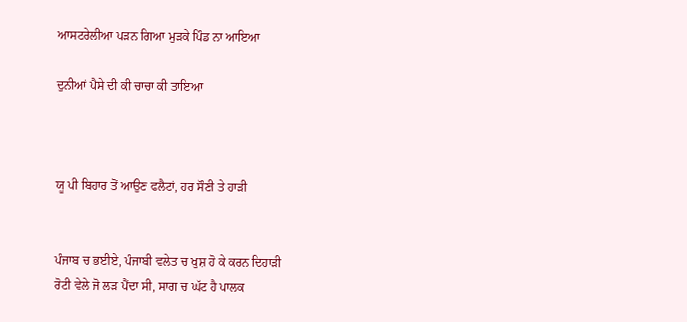ਆਸਟਰੇਲੀਆ ਪੜਨ ਗਿਆ ਮੁੜਕੇ ਪਿੰਡ ਨਾ ਆਇਆ

ਦੁਨੀਆਂ ਪੈਸੇ ਦੀ ਕੀ ਚਾਚਾ ਕੀ ਤਾਇਆ



ਯੂ ਪੀ ਬਿਹਾਰ ਤੋਂ ਆਉਣ ਫਲੈਟਾਂ, ਹਰ ਸੌਣੀ ਤੇ ਹਾੜੀ


ਪੰਜਾਬ ਚ ਭਈਏ, ਪੰਜਾਬੀ ਵਲੇਤ ਚ ਖੁਸ਼ ਹੋ ਕੇ ਕਰਨ ਦਿਹਾੜੀ
ਰੋਟੀ ਵੇਲੇ ਜੋ ਲੜ ਪੈਂਦਾ ਸੀ, ਸਾਗ ਚ ਘੱਟ ਹੈ ਪਾਲਕ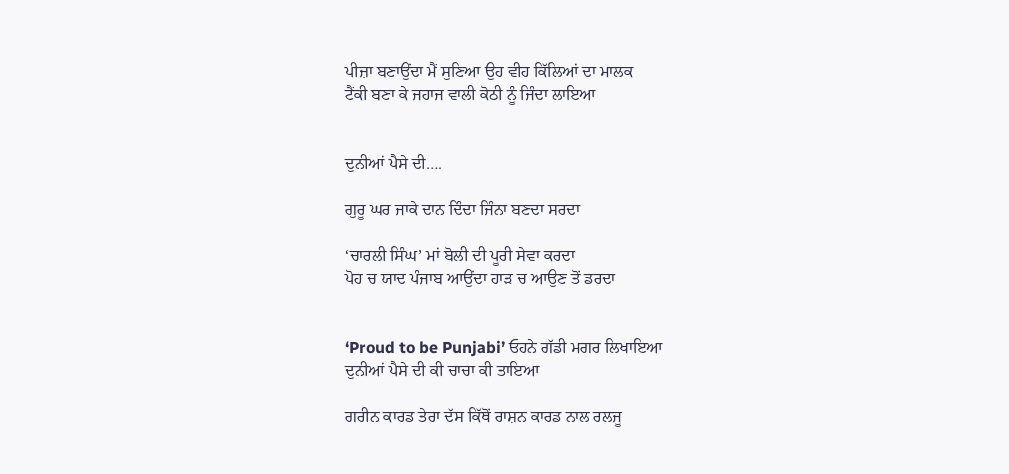ਪੀਜ਼ਾ ਬਣਾਉਂਦਾ ਮੈਂ ਸੁਣਿਆ ਉਹ ਵੀਹ ਕਿੱਲਿਆਂ ਦਾ ਮਾਲਕ
ਟੈਂਕੀ ਬਣਾ ਕੇ ਜਹਾਜ ਵਾਲੀ ਕੋਠੀ ਨੂੰ ਜਿੰਦਾ ਲਾਇਆ


ਦੁਨੀਆਂ ਪੈਸੇ ਦੀ….

ਗੁਰੂ ਘਰ ਜਾਕੇ ਦਾਨ ਦਿੰਦਾ ਜਿੰਨਾ ਬਣਦਾ ਸਰਦਾ

‘ਚਾਰਲੀ ਸਿੰਘ’ ਮਾਂ ਬੋਲੀ ਦੀ ਪੂਰੀ ਸੇਵਾ ਕਰਦਾ
ਪੋਹ ਚ ਯਾਦ ਪੰਜਾਬ ਆਉਂਦਾ ਹਾੜ ਚ ਆਉਣ ਤੋਂ ਡਰਦਾ


‘Proud to be Punjabi’ ਓਹਨੇ ਗੱਡੀ ਮਗਰ ਲਿਖਾਇਆ
ਦੁਨੀਆਂ ਪੈਸੇ ਦੀ ਕੀ ਚਾਚਾ ਕੀ ਤਾਇਆ

ਗਰੀਨ ਕਾਰਡ ਤੇਰਾ ਦੱਸ ਕਿੱਥੋਂ ਰਾਸ਼ਨ ਕਾਰਡ ਨਾਲ ਰਲਜੂ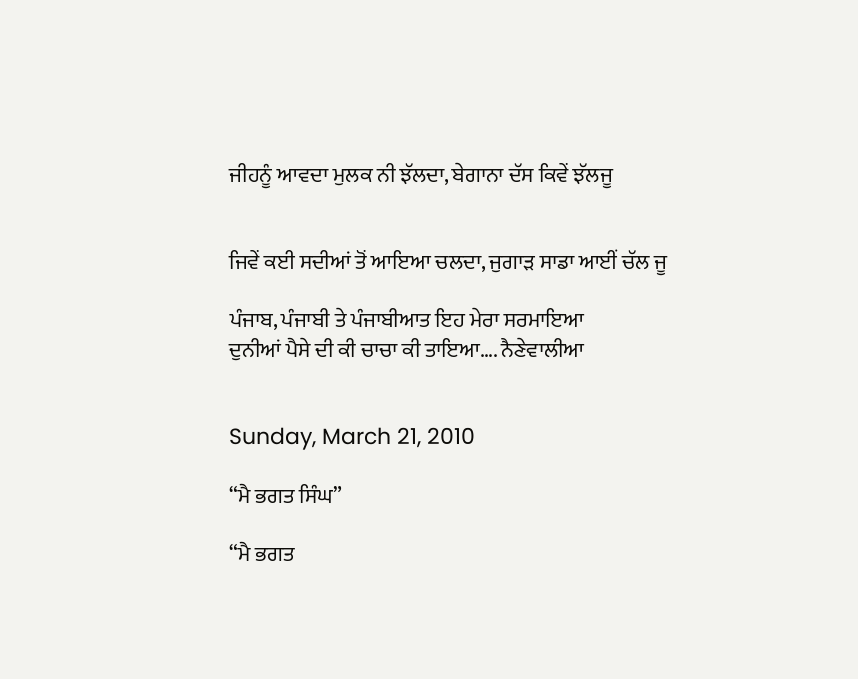ਜੀਹਨੂੰ ਆਵਦਾ ਮੁਲਕ ਨੀ ਝੱਲਦਾ, ਬੇਗਾਨਾ ਦੱਸ ਕਿਵੇਂ ਝੱਲਜੂ


ਜਿਵੇਂ ਕਈ ਸਦੀਆਂ ਤੋਂ ਆਇਆ ਚਲਦਾ, ਜੁਗਾੜ ਸਾਡਾ ਆਈਂ ਚੱਲ ਜੂ

ਪੰਜਾਬ, ਪੰਜਾਬੀ ਤੇ ਪੰਜਾਬੀਆਤ ਇਹ ਮੇਰਾ ਸਰਮਾਇਆ
ਦੁਨੀਆਂ ਪੈਸੇ ਦੀ ਕੀ ਚਾਚਾ ਕੀ ਤਾਇਆ…. ਨੈਣੇਵਾਲੀਆ


Sunday, March 21, 2010

“ਮੈ ਭਗਤ ਸਿੰਘ”

“ਮੈ ਭਗਤ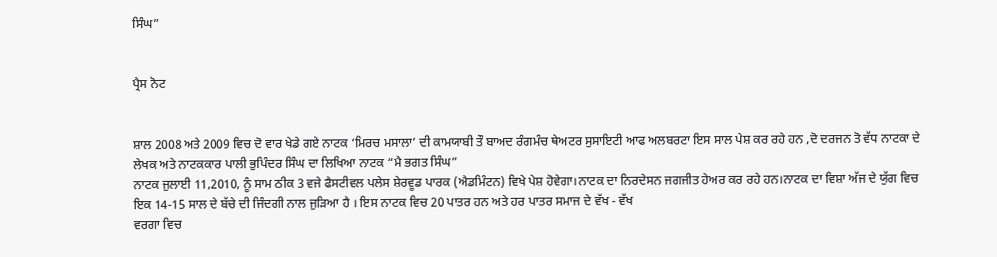ਸਿੰਘ”


ਪ੍ਰੈਸ ਨੋਟ


ਸ਼ਾਲ 2008 ਅਤੇ 2009 ਵਿਚ ਦੋ ਵਾਰ ਖੇਡੇ ਗਏ ਨਾਟਕ ‘ਮਿਰਚ ਮਸਾਲਾ’ ਦੀ ਕਾਮਯਾਬੀ ਤੌ ਬਾਅਦ ਰੰਗਮੰਚ ਥੇਅਟਰ ਸੁਸਾਇਟੀ ਆਫ ਅਲਬਰਟਾ ਇਸ ਸਾਲ ਪੇਸ਼ ਕਰ ਰਹੇ ਹਨ ,ਦੋ ਦਰਜਨ ਤੋ ਵੱਧ ਨਾਟਕਾ ਦੇ ਲੇਖਕ ਅਤੇ ਨਾਟਕਕਾਰ ਪਾਲੀ ਭੁਪਿੰਦਰ ਸਿੰਘ ਦਾ ਲਿਖਿਆ ਨਾਟਕ “ਮੈ ਭਗਤ ਸਿੰਘ”
ਨਾਟਕ ਜੁਲਾਈ 11,2010, ਨੂੰ ਸਾਮ ਠੀਕ 3 ਵਜੇ ਫੈਸਟੀਵਲ ਪਲੇਸ ਸ਼ੇਰਵੂਡ ਪਾਰਕ (ਐਡਮਿੰਟਨ) ਵਿਖੇ ਪੇਸ਼ ਹੋਵੇਗਾ।ਨਾਟਕ ਦਾ ਨਿਰਦੇਸਨ ਜਗਜੀਤ ਹੇਅਰ ਕਰ ਰਹੇ ਹਨ।ਨਾਟਕ ਦਾ ਵਿਸ਼ਾ ਅੱਜ ਦੇ ਯੁੱਗ ਵਿਚ ਇਕ 14-15 ਸਾਲ ਦੇ ਬੱਚੇ ਦੀ ਜਿੰਦਗੀ ਨਾਲ ਜੁੜਿਆ ਹੈ । ਇਸ ਨਾਟਕ ਵਿਚ 20 ਪਾਤਰ ਹਨ ਅਤੇ ਹਰ ਪਾਤਰ ਸਮਾਜ ਦੇ ਵੱਖ - ਵੱਖ
ਵਰਗਾ ਵਿਚ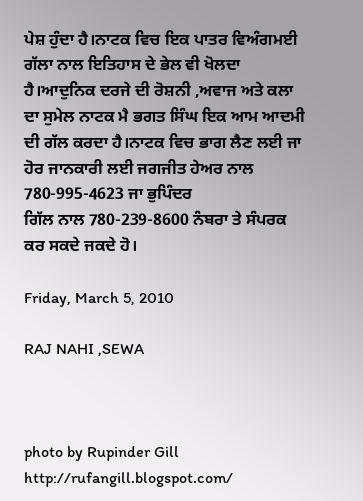ਪੇਸ਼ ਹੁੰਦਾ ਹੈ।ਨਾਟਕ ਵਿਚ ਇਕ ਪਾਤਰ ਵਿਅੰਗਮਈ ਗੱਲਾ ਨਾਲ ਇਤਿਹਾਸ ਦੇ ਭੇਲ ਵੀ ਖੋਲਦਾ ਹੈ।ਆਦੁਨਿਕ ਦਰਜੇ ਦੀ ਰੋਸ਼ਨੀ ,ਅਵਾਜ ਅਤੇ ਕਲਾ ਦਾ ਸੁਮੇਲ ਨਾਟਕ ਮੈ ਭਗਤ ਸਿੰਘ ਇਕ ਆਮ ਆਦਮੀ ਦੀ ਗੱਲ ਕਰਦਾ ਹੈ।ਨਾਟਕ ਵਿਚ ਭਾਗ ਲੈਣ ਲਈ ਜਾ ਹੋਰ ਜਾਨਕਾਰੀ ਲਈ ਜਗਜੀਤ ਹੇਅਰ ਨਾਲ 780-995-4623 ਜਾ ਭੁਪਿੰਦਰ
ਗਿੱਲ ਨਾਲ 780-239-8600 ਨੰਬਰਾ ਤੇ ਸੰਪਰਕ ਕਰ ਸਕਦੇ ਜਕਦੇ ਹੋ।

Friday, March 5, 2010

RAJ NAHI ,SEWA



photo by Rupinder Gill
http://rufangill.blogspot.com/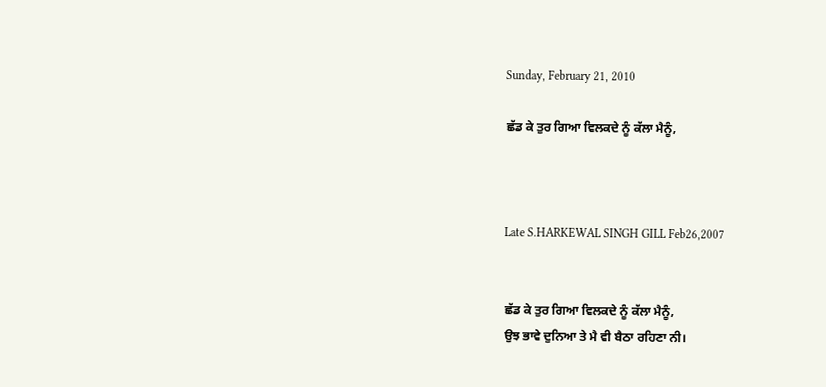Sunday, February 21, 2010

ਛੱਡ ਕੇ ਤੁਰ ਗਿਆ ਵਿਲਕਦੇ ਨੂੰ ਕੱਲਾ ਮੈਨੂੰ,



Late S.HARKEWAL SINGH GILL Feb26,2007


ਛੱਡ ਕੇ ਤੁਰ ਗਿਆ ਵਿਲਕਦੇ ਨੂੰ ਕੱਲਾ ਮੈਨੂੰ,
ਉਝ ਭਾਵੇ ਦੁਨਿਆ ਤੇ ਮੈ ਵੀ ਬੈਠਾ ਰਹਿਣਾ ਨੀ।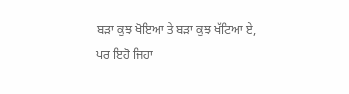ਬੜਾ ਕੁਝ ਖੋਇਆ ਤੇ ਬੜਾ ਕੁਝ ਖੱਟਿਆ ਏ,
ਪਰ ਇਹੋ ਜਿਹਾ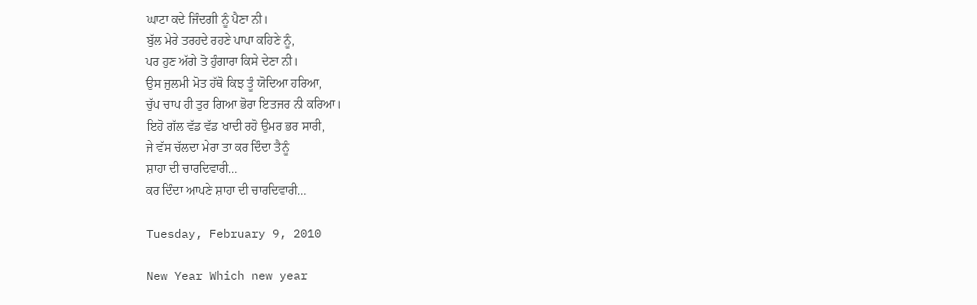ਘਾਟਾ ਕਦੇ ਜਿੰਦਗੀ ਨੂੰ ਪੈਣਾ ਨੀ।
ਬੁੱਲ ਮੇਰੇ ਤਰਹਦੇ ਰਹਣੇ ਪਾਪਾ ਕਹਿਣੇ ਨੂੰ,
ਪਰ ਹੁਣ ਅੱਗੇ ਤੋ ਹੁੰਗਾਰਾ ਕਿਸੇ ਦੇਣਾ ਨੀ।
ਉਸ ਜੁਲਮੀ ਮੋਤ ਹੱਥੋ ਕਿਝ ਤੂੰ ਯੋਦਿਆ ਹਰਿਆ,
ਚੁੱਪ ਚਾਪ ਹੀ ਤੁਰ ਗਿਆ ਭੋਰਾ ਇਤਜਰ ਨੀ ਕਰਿਆ।
ਇਹੋ ਗੱਲ ਵੱਡ ਵੱਡ ਖਾਦੀ ਰਹੋ ਉਮਰ ਭਰ ਸਾਰੀ,
ਜੇ ਵੱਸ ਚੱਲਦਾ ਮੇਰਾ ਤਾ ਕਰ ਦਿੰਦਾ ਤੈਨੂੰ
ਸ਼ਾਹਾ ਦੀ ਚਾਰਦਿਵਾਰੀ…
ਕਰ ਦਿੰਦਾ ਆਪਣੇ ਸ਼ਾਹਾ ਦੀ ਚਾਰਦਿਵਾਰੀ…

Tuesday, February 9, 2010

New Year Which new year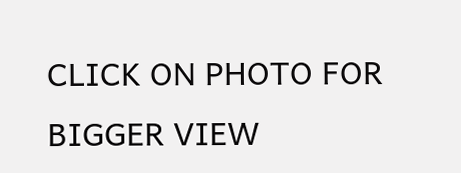CLICK ON PHOTO FOR BIGGER VIEW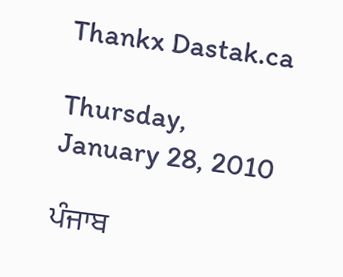Thankx Dastak.ca

Thursday, January 28, 2010

ਪੰਜਾਬ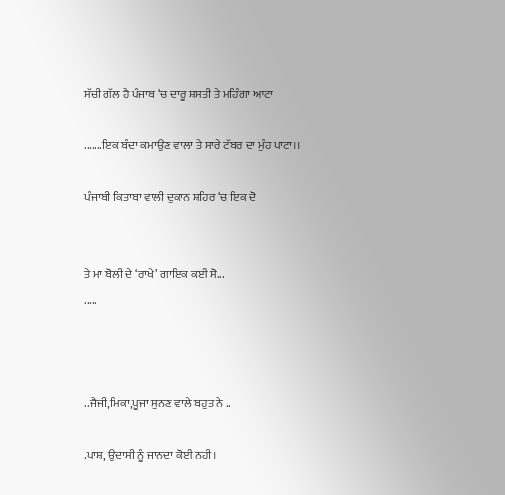ਸੱਚੀ ਗੱਲ ਹੈ ਪੰਜਾਬ ‘ਚ ਦਾਰੂ ਸ਼ਸਤੀ ਤੇ ਮਹਿੰਗਾ ਆਟਾ

.......ਇਕ ਬੰਦਾ ਕਮਾਉਣ ਵਾਲਾ ਤੇ ਸਾਰੇ ਟੱਬਰ ਦਾ ਮੁੰਹ ਪਾਟਾ।।

ਪੰਜਾਬੀ ਕਿਤਾਬਾ ਵਾਲੀ ਦੁਕਾਨ ਸ਼ਹਿਰ ‘ਚ ਇਕ ਦੋ


ਤੇ ਮਾ ਬੋਲੀ ਦੇ ‘ਰਾਖੇ’ ਗਾਇਕ ਕਈ ਸੋ...
.....



..ਜੈਜੀ,ਮਿਕਾ,ਪੂਜਾ ਸੁਨਣ ਵਾਲੇ ਬਹੁਤ ਨੇ ..

.ਪਾਸ਼, ਉਦਾਸੀ ਨੂੰ ਜਾਨਦਾ ਕੋਈ ਨਹੀ।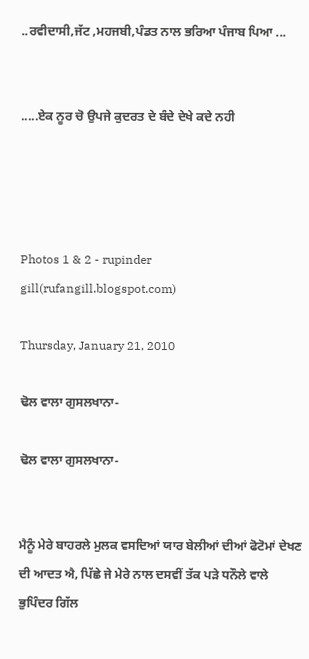..ਰਵੀਦਾਸੀ,ਜੱਟ ,ਮਹਜਬੀ,ਪੰਡਤ ਨਾਲ ਭਰਿਆ ਪੰਜਾਬ ਪਿਆ ...


.....ਏਕ ਨੂਰ ਚੋ ਉਪਜੇ ਕੁਦਰਤ ਦੇ ਬੰਦੇ ਦੇਖੇ ਕਦੇ ਨਹੀ




Photos 1 & 2 - rupinder gill(rufangill.blogspot.com)

Thursday, January 21, 2010

ਢੋਲ ਵਾਲਾ ਗੁਸਲਖਾਨਾ-

ਢੋਲ ਵਾਲਾ ਗੁਸਲਖਾਨਾ-


ਮੈਨੂੰ ਮੇਰੇ ਬਾਹਰਲੇ ਮੁਲਕ ਵਸਦਿਆਂ ਯਾਰ ਬੇਲੀਆਂ ਦੀਆਂ ਫੋਟੋਮਾਂ ਦੇਖਣ ਦੀ ਆਦਤ ਐ, ਪਿੱਛੇ ਜੇ ਮੇਰੇ ਨਾਲ ਦਸਵੀਂ ਤੱਕ ਪੜੇ ਧਨੌਲੇ ਵਾਲੇ ਭੁਪਿੰਦਰ ਗਿੱਲ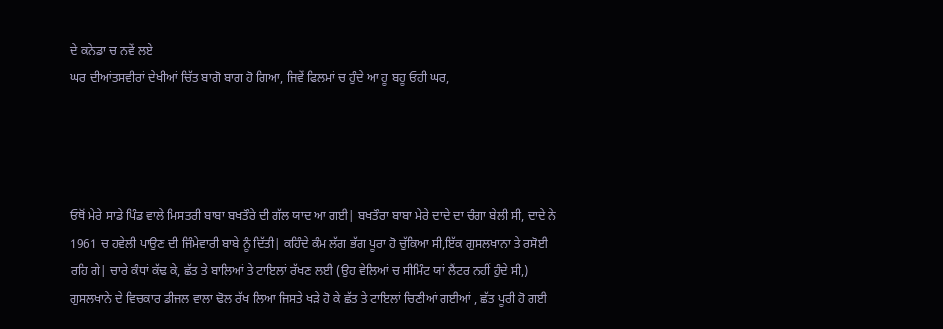ਦੇ ਕਨੇਡਾ ਚ ਨਵੇਂ ਲਏ
ਘਰ ਦੀਆਂਤਸਵੀਰਾਂ ਦੇਖੀਆਂ ਚਿੱਤ ਬਾਗੋ ਬਾਗ ਹੋ ਗਿਆ, ਜਿਵੇਂ ਫਿਲਮਾਂ ਚ ਹੁੰਦੇ ਆ ਹੂ ਬਹੂ ਓਹੀ ਘਰ,




ਓਥੋਂ ਮੇਰੇ ਸਾਡੇ ਪਿੰਡ ਵਾਲੇ ਮਿਸਤਰੀ ਬਾਬਾ ਬਖਤੌਰੇ ਦੀ ਗੱਲ ਯਾਦ ਆ ਗਈ| ਬਖਤੌਰਾ ਬਾਬਾ ਮੇਰੇ ਦਾਦੇ ਦਾ ਚੰਗਾ ਬੇਲੀ ਸੀ, ਦਾਦੇ ਨੇ 1961 ਚ ਹਵੇਲੀ ਪਾਉਣ ਦੀ ਜਿੰਮੇਵਾਰੀ ਬਾਬੇ ਨੂੰ ਦਿੱਤੀ| ਕਹਿੰਦੇ ਕੰਮ ਲੱਗ ਭੱਗ ਪੂਰਾ ਹੋ ਚੁੱਕਿਆ ਸੀ,ਇੱਕ ਗੁਸਲਖਾਨਾ ਤੇ ਰਸੋਈ ਰਹਿ ਗੇ| ਚਾਰੇ ਕੰਧਾਂ ਕੱਢ ਕੇ, ਛੱਤ ਤੇ ਬਾਲਿਆਂ ਤੇ ਟਾਇਲਾਂ ਰੱਖਣ ਲਈ (ਉਹ ਵੇਲਿਆਂ ਚ ਸੀਮਿੰਟ ਯਾਂ ਲੈਂਟਰ ਨਹੀਂ ਹੁੰਦੇ ਸੀ,) ਗੁਸਲਖਾਨੇ ਦੇ ਵਿਚਕਾਰ ਡੀਜਲ ਵਾਲਾ ਢੋਲ ਰੱਖ ਲਿਆ ਜਿਸਤੇ ਖੜੇ ਹੋ ਕੇ ਛੱਤ ਤੇ ਟਾਇਲਾਂ ਚਿਣੀਆਂ ਗਈਆਂ , ਛੱਤ ਪੂਰੀ ਹੋ ਗਈ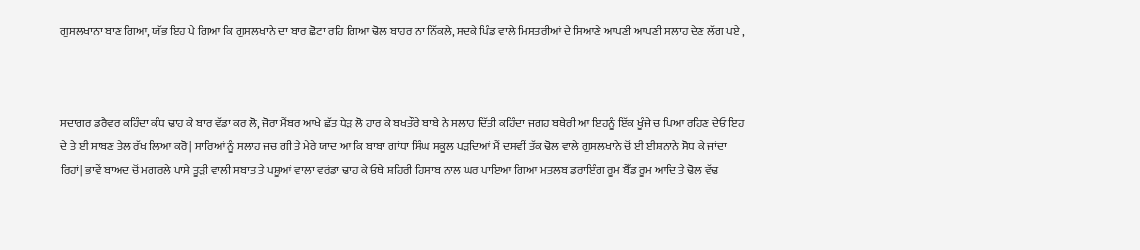ਗੁਸਲਖਾਨਾ ਬਾਣ ਗਿਆ, ਯੱਭ ਇਹ ਪੇ ਗਿਆ ਕਿ ਗੁਸਲਖਾਨੇ ਦਾ ਬਾਰ ਛੋਟਾ ਰਹਿ ਗਿਆ ਢੋਲ ਬਾਹਰ ਨਾ ਨਿੱਕਲੇ, ਸਦਕੇ ਪਿੰਡ ਵਾਲੇ ਮਿਸਤਰੀਆਂ ਦੇ ਸਿਆਣੇ ਆਪਣੀ ਆਪਣੀ ਸਲਾਹ ਦੇਣ ਲੱਗ ਪਏ ,



ਸਦਾਗਰ ਡਰੈਵਰ ਕਹਿੰਦਾ ਕੰਧ ਢਾਹ ਕੇ ਬਾਰ ਵੱਡਾ ਕਰ ਲੋ, ਜੋਰਾ ਮੈਂਬਰ ਆਖੇ ਛੱਤ ਧੇੜ ਲੋ ਹਾਰ ਕੇ ਬਖਤੌਰੇ ਬਾਬੇ ਨੇ ਸਲਾਹ ਦਿੱਤੀ ਕਹਿੰਦਾ ਜਗਹ ਬਥੇਰੀ ਆ ਇਹਨੂੰ ਇੱਕ ਖੂੰਜੇ ਚ ਪਿਆ ਰਹਿਣ ਦੇਓ ਇਹ ਦੇ ਤੇ ਈ ਸਾਬਣ ਤੇਲ ਰੱਖ ਲਿਆ ਕਰੋ| ਸਾਰਿਆਂ ਨੂੰ ਸਲਾਹ ਜਚ ਗੀ ਤੇ ਮੇਰੇ ਯਾਦ ਆ ਕਿ ਬਾਬਾ ਗਾਂਧਾ ਸਿੰਘ ਸਕੂਲ ਪੜਦਿਆਂ ਮੈਂ ਦਸਵੀਂ ਤੱਕ ਢੋਲ ਵਾਲੇ ਗੁਸਲਖਾਨੇ ਚੋਂ ਈ ਈਸ਼ਨਾਨੇ ਸੋਧ ਕੇ ਜਾਂਦਾ ਰਿਹਾਂ| ਭਾਵੇਂ ਬਾਅਦ ਚੋਂ ਮਗਰਲੇ ਪਾਸੇ ਤੂੜੀ ਵਾਲੀ ਸਬਾਤ ਤੇ ਪਸ਼ੂਆਂ ਵਾਲਾ ਵਰਂਡਾ ਢਾਹ ਕੇ ਓਥੇ ਸ਼ਹਿਰੀ ਹਿਸਾਬ ਨਾਲ ਘਰ ਪਾਇਆ ਗਿਆ ਮਤਲਬ ਡਰਾਇੰਗ ਰੂਮ ਬੈੱਡ ਰੂਮ ਆਦਿ ਤੇ ਢੋਲ ਵੱਢ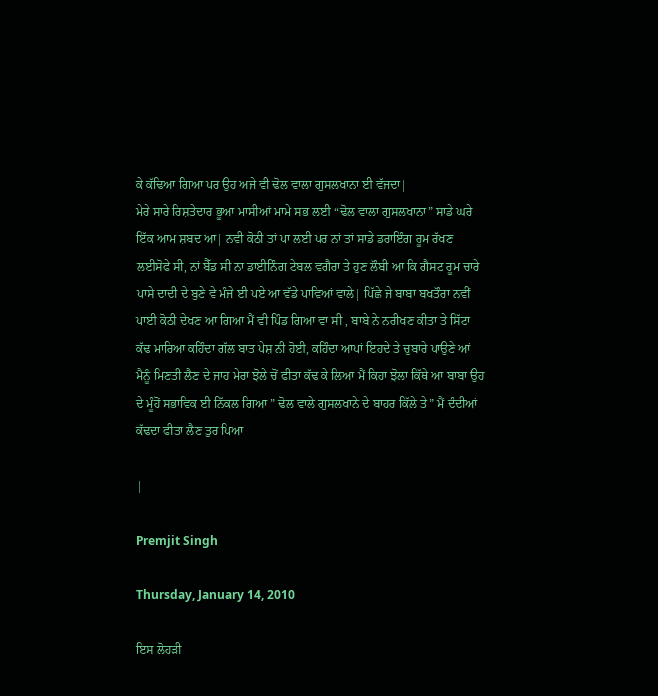ਕੇ ਕੱਢਿਆ ਗਿਆ ਪਰ ਉਹ ਅਜੇ ਵੀ ਢੋਲ ਵਾਲਾ ਗੁਸਲਖਾਨਾ ਈ ਵੱਜਦਾ|
ਮੇਰੇ ਸਾਰੇ ਰਿਸ਼ਤੇਦਾਰ ਭੂਆ ਮਾਸੀਆਂ ਮਾਮੇ ਸਭ ਲਈ “ਢੋਲ ਵਾਲਾ ਗੁਸਲਖਾਨਾ” ਸਾਡੇ ਘਰੇ ਇੱਕ ਆਮ ਸ਼ਬਦ ਆ| ਨਵੀ ਕੋਠੀ ਤਾਂ ਪਾ ਲਈ ਪਰ ਨਾਂ ਤਾਂ ਸਾਡੇ ਡਰਾਇੰਗ ਰੂਮ ਰੱਖਣ ਲਈਸੋਫੇ ਸੀ, ਨਾਂ ਬੈੱਡ ਸੀ ਨਾ ਡਾਈਨਿੰਗ ਟੇਬਲ ਵਗੈਰਾ ਤੇ ਹੁਣ ਲੌਬੀ ਆ ਕਿ ਗੈਸਟ ਰੂਮ ਚਾਰੇ ਪਾਸੇ ਦਾਦੀ ਦੇ ਬੁਣੇ ਵੇ ਮੰਜੇ ਈ ਪਏ ਆ ਵੱਡੇ ਪਾਵਿਆਂ ਵਾਲੇ| ਪਿੱਛੇ ਜੇ ਬਾਬਾ ਬਖਤੌਰਾ ਨਵੀਂ ਪਾਈ ਕੋਠੀ ਦੇਖਣ ਆ ਗਿਆ ਮੈਂ ਵੀ ਪਿੰਡ ਗਿਆ ਵਾ ਸੀ , ਬਾਬੇ ਨੇ ਨਰੀਖਣ ਕੀਤਾ ਤੇ ਸਿੱਟਾ ਕੱਢ ਮਾਰਿਆ ਕਹਿੰਦਾ ਗੱਲ ਬਾਤ ਪੇਸ਼ ਨੀ ਹੋਈ, ਕਹਿੰਦਾ ਆਪਾਂ ਇਹਦੇ ਤੇ ਚੁਬਾਰੇ ਪਾਉਣੇ ਆਂ ਮੈਨੂੰ ਮਿਣਤੀ ਲੈਣ ਦੇ ਜਾਹ ਮੇਰਾ ਝੋਲੇ ਚੋਂ ਫੀਤਾ ਕੱਢ ਕੇ ਲਿਆ ਮੈਂ ਕਿਹਾ ਝੋਲਾ ਕਿੱਥੇ ਆ ਬਾਬਾ ਉਹ ਦੇ ਮੂੰਹੋਂ ਸਭਾਵਿਕ ਈ ਨਿੱਕਲ ਗਿਆ ” ਢੋਲ ਵਾਲੇ ਗੁਸਲਖਾਨੇ ਦੇ ਬਾਹਰ ਕਿੱਲੇ ਤੇ” ਮੈਂ ਦੰਦੀਆਂ ਕੱਢਦਾ ਫੀਤਾ ਲੈਣ ਤੁਰ ਪਿਆ

|

Premjit Singh

Thursday, January 14, 2010

ਇਸ ਲੋਹੜੀ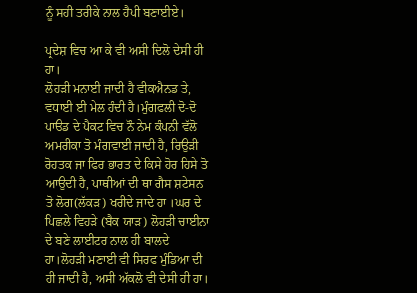ਨੂੰ ਸਹੀ ਤਰੀਕੇ ਨਾਲ ਹੈਪੀ ਬਣਾਈਏ।

ਪ੍ਰਦੇਸ਼ ਵਿਚ ਆ ਕੇ ਵੀ ਅਸੀ ਦਿਲੋ ਦੇਸੀ ਹੀ ਹਾ।
ਲੋਹੜੀ ਮਨਾਈ ਜਾਦੀ ਹੈ ਵੀਕਐਨਡ ਤੇ, ਵਧਾਈ ਈ ਮੇਲ ਹੰਦੀ ਹੈ।ਮੁੰਗਫਲੀ ਦੋ-ਦੋ ਪਾੳਡ ਦੇ ਪੈਕਟ ਵਿਚ ਨੌ ਨੇਮ ਕੰਪਨੀ ਵੱਲੋ ਅਮਰੀਕਾ ਤੋ ਮੰਗਵਾਈ ਜਾਦੀ ਹੈ, ਰਿਉੜੀ ਰੋਹਤਕ ਜਾ ਫਿਰ ਭਾਰਤ ਦੇ ਕਿਸੇ ਹੋਰ ਹਿਸੇ ਤੋ ਆਉਦੀ ਹੈ, ਪਾਥੀਆਂ ਦੀ ਥਾ ਗੈਸ ਸ਼ਟੇਸਨ ਤੋ ਲੋਗ(ਲੱਕੜ) ਖਰੀਦੇ ਜਾਦੇ ਹਾ ।ਘਰ ਦੇ ਪਿਛਲੇ ਵਿਹੜੇ (ਬੈਕ ਯਾੜ) ਲੋਹੜੀ ਚਾਈਨਾ ਦੇ ਬਣੇ ਲਾਈਟਰ ਨਾਲ ਹੀ ਬਾਲਦੇ ਹਾ।ਲੋਹੜੀ ਮਣਾਈ ਵੀ ਸਿਰਫ ਮੁੰਡਿਆ ਦੀ ਹੀ ਜਾਦੀ ਹੈ, ਅਸੀ ਅੱਕਲੋ ਵੀ ਦੇਸੀ ਹੀ ਹਾ।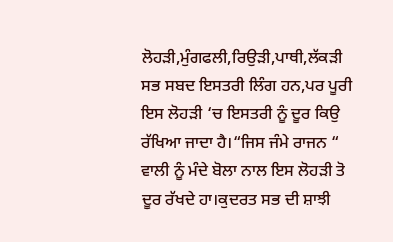ਲੋਹੜੀ,ਮੁੰਗਫਲੀ,ਰਿਉੜੀ,ਪਾਥੀ,ਲੱਕੜੀ ਸਭ ਸਬਦ ਇਸਤਰੀ ਲਿੰਗ ਹਨ,ਪਰ ਪੂਰੀ ਇਸ ਲੋਹੜੀ ‘ਚ ਇਸਤਰੀ ਨੂੰ ਦੂਰ ਕਿਉ ਰੱਖਿਆ ਜਾਦਾ ਹੈ।“ਜਿਸ ਜੰਮੇ ਰਾਜਨ “ ਵਾਲੀ ਨੂੰ ਮੰਦੇ ਬੋਲਾ ਨਾਲ ਇਸ ਲੋਹੜੀ ਤੋ ਦੂਰ ਰੱਖਦੇ ਹਾ।ਕੁਦਰਤ ਸਭ ਦੀ ਸ਼ਾਝੀ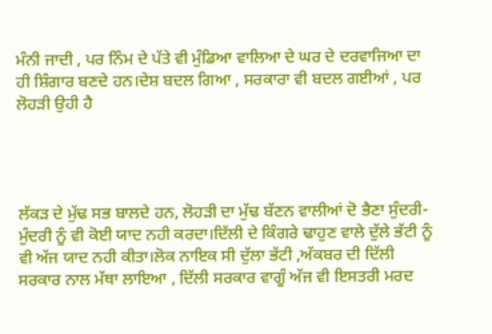ਮੰਨੀ ਜਾਦੀ , ਪਰ ਨਿੰਮ ਦੇ ਪੱਤੇ ਵੀ ਮੁੰਡਿਆ ਵਾਲਿਆ ਦੇ ਘਰ ਦੇ ਦਰਵਾਜਿਆ ਦਾ ਹੀ ਸ਼ਿੰਗਾਰ ਬਣਦੇ ਹਨ।ਦੇਸ਼ ਬਦਲ ਗਿਆ , ਸਰਕਾਰਾ ਵੀ ਬਦਲ ਗਈਆਂ , ਪਰ ਲੋਹੜੀ ਉਹੀ ਹੈ




ਲੱਕੜ ਦੇ ਮੁੱਢ ਸਭ ਬਾਲਦੇ ਹਨ, ਲੋਹੜੀ ਦਾ ਮੁੱਢ ਬੱਣਨ ਵਾਲੀਆਂ ਦੋ ਭੈਣਾ ਸੁੰਦਰੀ-ਮੁੰਦਰੀ ਨੂੰ ਵੀ ਕੋਈ ਯਾਦ ਨਹੀ ਕਰਦਾ।ਦਿੱਲੀ ਦੇ ਕਿੰਗਰੇ ਢਾਹੁਣ ਵਾਲੇ ਦੁੱਲੇ ਭੱਟੀ ਨੂੰ ਵੀ ਅੱਜ ਯਾਦ ਨਹੀ ਕੀਤਾ।ਲੋਕ ਨਾਇਕ ਸੀ ਦੁੱਲਾ ਭੱਟੀ ,ਅੱਕਬਰ ਦੀ ਦਿੱਲੀ ਸਰਕਾਰ ਨਾਲ ਮੱਥਾ ਲਾਇਆ , ਦਿੱਲੀ ਸਰਕਾਰ ਵਾਗੂੰ ਅੱਜ ਵੀ ਇਸਤਰੀ ਮਰਦ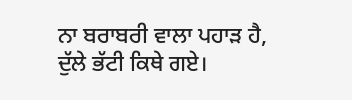ਨਾ ਬਰਾਬਰੀ ਵਾਲਾ ਪਹਾੜ ਹੈ, ਦੁੱਲੇ ਭੱਟੀ ਕਿਥੇ ਗਏ।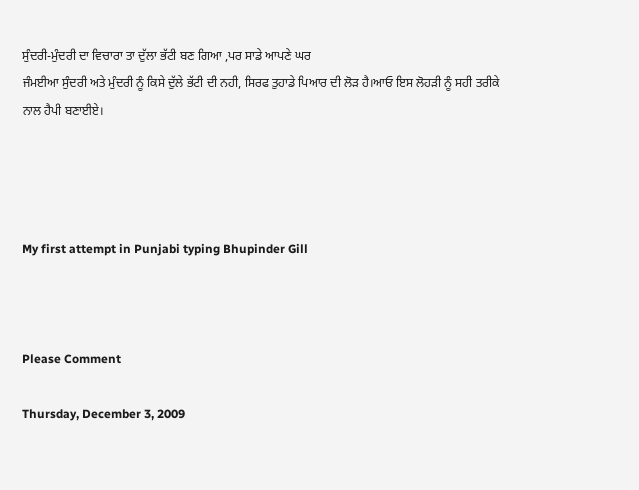ਸੁੰਦਰੀ-ਮੁੰਦਰੀ ਦਾ ਵਿਚਾਰਾ ਤਾ ਦੁੱਲਾ ਭੱਟੀ ਬਣ ਗਿਆ ,ਪਰ ਸਾਡੇ ਆਪਣੇ ਘਰ
ਜੰਮਈਆ ਸੁੰਦਰੀ ਅਤੇ ਮੁੰਦਰੀ ਨੂੰ ਕਿਸੇ ਦੁੱਲੇ ਭੱਟੀ ਦੀ ਨਹੀ, ਸਿਰਫ ਤੁਹਾਡੇ ਪਿਆਰ ਦੀ ਲੋੜ ਹੈ।ਆਓ ਇਸ ਲੋਹੜੀ ਨੂੰ ਸਹੀ ਤਰੀਕੇ ਨਾਲ ਹੈਪੀ ਬਣਾਈਏ।




My first attempt in Punjabi typing Bhupinder Gill



Please Comment

Thursday, December 3, 2009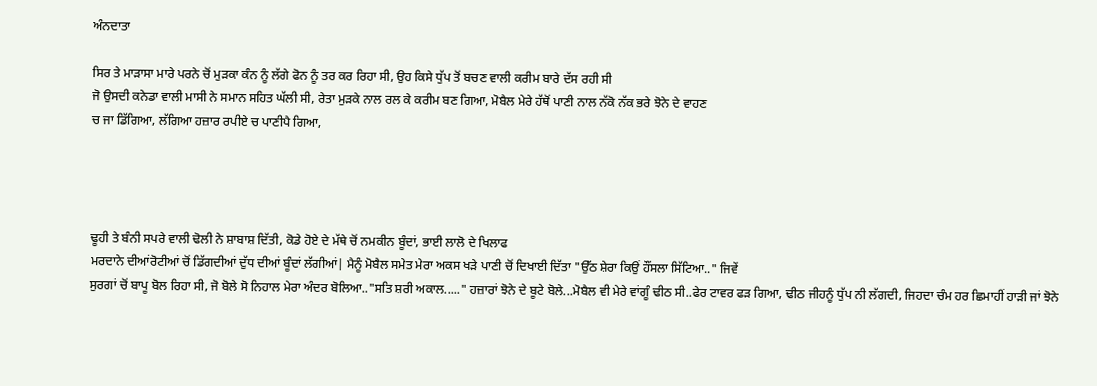ਅੰਨਦਾਤਾ

ਸਿਰ ਤੇ ਮਾੜਾਸਾ ਮਾਰੇ ਪਰਨੇ ਚੋਂ ਮੁੜਕਾ ਕੰਨ ਨੂੰ ਲੱਗੇ ਫੋਨ ਨੂੰ ਤਰ ਕਰ ਰਿਹਾ ਸੀ, ਉਹ ਕਿਸੇ ਧੁੱਪ ਤੋਂ ਬਚਣ ਵਾਲੀ ਕਰੀਮ ਬਾਰੇ ਦੱਸ ਰਹੀ ਸੀ
ਜੋ ਉਸਦੀ ਕਨੇਡਾ ਵਾਲੀ ਮਾਸੀ ਨੇ ਸਮਾਨ ਸਹਿਤ ਘੱਲੀ ਸੀ, ਰੇਤਾ ਮੁੜਕੇ ਨਾਲ ਰਲ ਕੇ ਕਰੀਮ ਬਣ ਗਿਆ, ਮੋਬੈਲ ਮੇਰੇ ਹੱਥੋਂ ਪਾਣੀ ਨਾਲ ਨੱਕੋ ਨੱਕ ਭਰੇ ਝੋਨੇ ਦੇ ਵਾਹਣ
ਚ ਜਾ ਡਿੱਗਿਆ, ਲੱਗਿਆ ਹਜ਼ਾਰ ਰਪੀਏ ਚ ਪਾਣੀਪੈ ਗਿਆ,




ਢੂਹੀ ਤੇ ਬੰਨੀ ਸਪਰੇ ਵਾਲੀ ਢੋਲੀ ਨੇ ਸ਼ਾਬਾਸ਼ ਦਿੱਤੀ, ਕੋਡੇ ਹੋਏ ਦੇ ਮੱਥੇ ਚੋਂ ਨਮਕੀਨ ਬੂੰਦਾਂ, ਭਾਈ ਲਾਲੋ ਦੇ ਖਿਲਾਫ
ਮਰਦਾਨੇ ਦੀਆਂਰੋਟੀਆਂ ਚੋਂ ਡਿੱਗਦੀਆਂ ਦੁੱਧ ਦੀਆਂ ਬੂੰਦਾਂ ਲੱਗੀਆਂ| ਮੈਨੂੰ ਮੋਬੈਲ ਸਮੇਤ ਮੇਰਾ ਅਕਸ ਖੜੇ ਪਾਣੀ ਚੋਂ ਦਿਖਾਈ ਦਿੱਤਾ "ਉੱਠ ਸ਼ੇਰਾ ਕਿਉਂ ਹੌਂਸਲਾ ਸਿੱਟਿਆ.." ਜਿਵੇਂ
ਸੁਰਗਾਂ ਚੋਂ ਬਾਪੂ ਬੋਲ ਰਿਹਾ ਸੀ, ਜੋ ਬੋਲੇ ਸੋ ਨਿਹਾਲ ਮੇਰਾ ਅੰਦਰ ਬੋਲਿਆ.."ਸਤਿ ਸ਼ਰੀ ਅਕਾਲ....." ਹਜ਼ਾਰਾਂ ਝੋਨੇ ਦੇ ਬੂਟੇ ਬੋਲੇ...ਮੋਬੈਲ ਵੀ ਮੇਰੇ ਵਾਂਗੂੰ ਢੀਠ ਸੀ..ਫੇਰ ਟਾਵਰ ਫੜ ਗਿਆ, ਢੀਠ ਜੀਹਨੂੰ ਧੁੱਪ ਨੀ ਲੱਗਦੀ, ਜਿਹਦਾ ਚੰਮ ਹਰ ਛਿਮਾਹੀਂ ਹਾੜੀ ਜਾਂ ਝੋਨੇ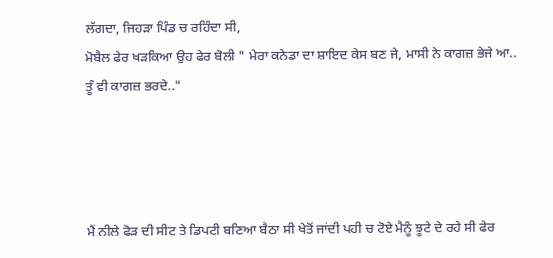ਲੱਗਦਾ, ਜਿਹੜਾ ਪਿੰਡ ਚ ਰਹਿੰਦਾ ਸੀ,
ਮੋਬੈਲ ਫੇਰ ਖੜਕਿਆ ਉਹ ਫੇਰ ਬੋਲੀ " ਮੇਰਾ ਕਨੇਡਾ ਦਾ ਸ਼ਾਇਦ ਕੇਸ ਬਣ ਜੇ, ਮਾਸੀ ਨੇ ਕਾਗਜ਼ ਭੇਜੇ ਆ.. ਤੂੰ ਵੀ ਕਾਗਜ਼ ਭਰਦੇ.."




ਮੈਂ ਨੀਲੇ ਫੋੜ ਦੀ ਸੀਟ ਤੇ ਡਿਪਟੀ ਬਣਿਆ ਬੈਠਾ ਸੀ ਖੇਤੋਂ ਜਾਂਦੀ ਪਹੀ ਚ ਟੋਏ ਮੈਨੂੰ ਝੂਟੇ ਦੇ ਰਹੇ ਸੀ ਫੇਰ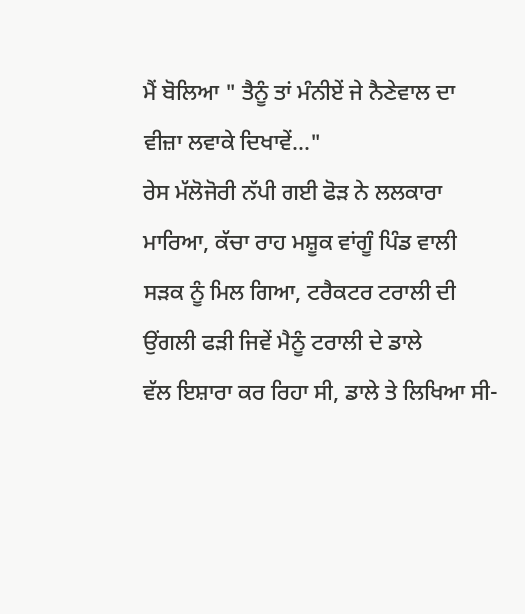ਮੈਂ ਬੋਲਿਆ " ਤੈਨੂੰ ਤਾਂ ਮੰਨੀਏਂ ਜੇ ਨੈਣੇਵਾਲ ਦਾ ਵੀਜ਼ਾ ਲਵਾਕੇ ਦਿਖਾਵੇਂ..."
ਰੇਸ ਮੱਲੋਜੋਰੀ ਨੱਪੀ ਗਈ ਫੋੜ ਨੇ ਲਲਕਾਰਾ ਮਾਰਿਆ, ਕੱਚਾ ਰਾਹ ਮਸ਼ੂਕ ਵਾਂਗੂੰ ਪਿੰਡ ਵਾਲੀ ਸੜਕ ਨੂੰ ਮਿਲ ਗਿਆ, ਟਰੈਕਟਰ ਟਰਾਲੀ ਦੀ ਉਂਗਲੀ ਫੜੀ ਜਿਵੇਂ ਮੈਨੂੰ ਟਰਾਲੀ ਦੇ ਡਾਲੇ
ਵੱਲ ਇਸ਼ਾਰਾ ਕਰ ਰਿਹਾ ਸੀ, ਡਾਲੇ ਤੇ ਲਿਖਿਆ ਸੀ-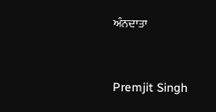ਅੰਨਦਾਤਾ



Premjit Singh